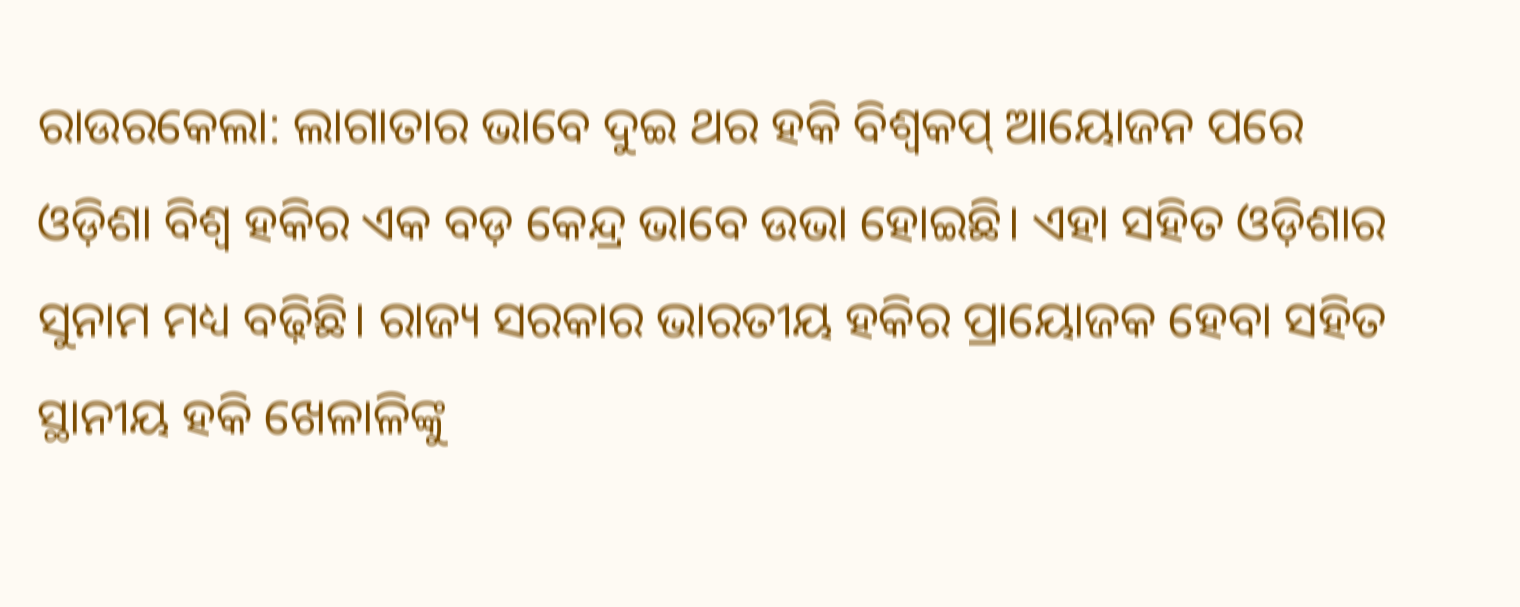ରାଉରକେଲା: ଲାଗାତାର ଭାବେ ଦୁଇ ଥର ହକି ବିଶ୍ବକପ୍ ଆୟୋଜନ ପରେ ଓଡ଼ିଶା ବିଶ୍ବ ହକିର ଏକ ବଡ଼ କେନ୍ଦ୍ର ଭାବେ ଉଭା ହୋଇଛି। ଏହା ସହିତ ଓଡ଼ିଶାର ସୁନାମ ମଧ୍ୟ ବଢ଼ିଛି। ରାଜ୍ୟ ସରକାର ଭାରତୀୟ ହକିର ପ୍ରାୟୋଜକ ହେବା ସହିତ ସ୍ଥାନୀୟ ହକି ଖେଳାଳିଙ୍କୁ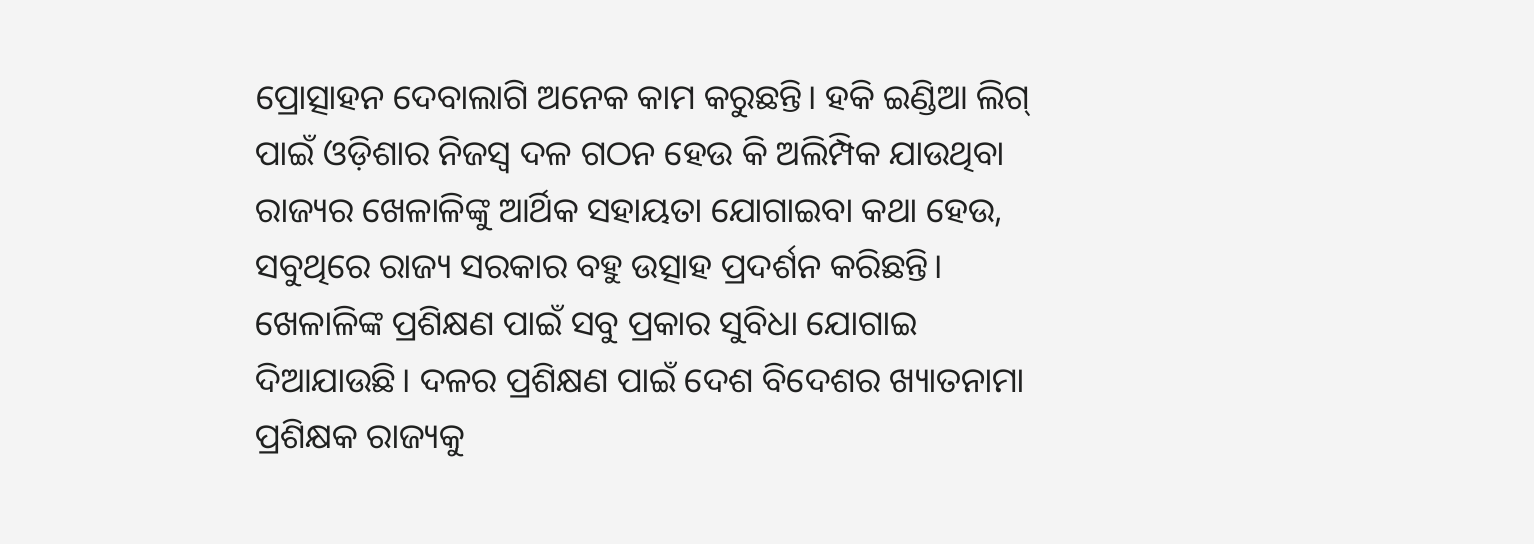ପ୍ରୋତ୍ସାହନ ଦେବାଲାଗି ଅନେକ କାମ କରୁଛନ୍ତି। ହକି ଇଣ୍ଡିଆ ଲିଗ୍ ପାଇଁ ଓଡ଼ିଶାର ନିଜସ୍ୱ ଦଳ ଗଠନ ହେଉ କି ଅଲିମ୍ପିକ ଯାଉଥିବା ରାଜ୍ୟର ଖେଳାଳିଙ୍କୁ ଆର୍ଥିକ ସହାୟତା ଯୋଗାଇବା କଥା ହେଉ, ସବୁଥିରେ ରାଜ୍ୟ ସରକାର ବହୁ ଉତ୍ସାହ ପ୍ରଦର୍ଶନ କରିଛନ୍ତି। ଖେଳାଳିଙ୍କ ପ୍ରଶିକ୍ଷଣ ପାଇଁ ସବୁ ପ୍ରକାର ସୁବିଧା ଯୋଗାଇ ଦିଆଯାଉଛି। ଦଳର ପ୍ରଶିକ୍ଷଣ ପାଇଁ ଦେଶ ବିଦେଶର ଖ୍ୟାତନାମା ପ୍ରଶିକ୍ଷକ ରାଜ୍ୟକୁ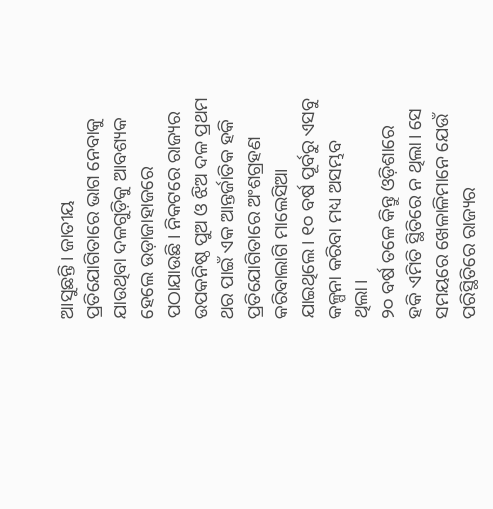ଆସୁଛନ୍ତି। ଜାତୀୟ ପ୍ରତିଯୋଗିତାରେ ଭାଗ ନେବାକୁ ଯାଉଥିବା ଦଳଗୁଡ଼ିକୁ ଆବଶ୍ୟକ ହେଲେ ଉଡ଼ାଜାହାଜରେ ପଠାଯାଉଛି। ନିକଟରେ ରାଜ୍ୟର ଉପକନିଷ୍ଠ ପୁଅ ଓ ଝିଅ ଦଳ ପ୍ରଥମ ଥର ପାଇଁ ଏକ ଆନ୍ତର୍ଜାତିକ ହକି ପ୍ରତିଯୋଗିତାରେ ଅଂଶଗ୍ରହଣ କରିବାଲାଗି ମାଲେସିଆ ଯାଇଥିଲେ। ୧୦ ବର୍ଷ ପୂର୍ବରୁ ଏସବୁ କଳ୍ପନା କରିବା ମଧ୍ୟ ଅସମ୍ଭବ ଥିଲା।
୨୦ ବର୍ଷ ତଳେ କିନ୍ତୁ ଓଡ଼ିଶାରେ ହକି ଏମିତି ସ୍ଥିତିରେ ନ ଥିଲା। ସେ ସମୟରେ ଖେଳାଳିମାନେ ଯେଉଁ ପରିସ୍ଥିତିରେ ରାଜ୍ୟର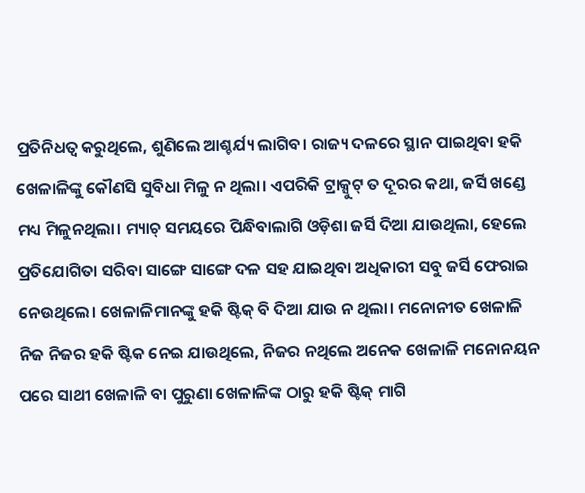ପ୍ରତିନିଧତ୍ବ କରୁଥିଲେ, ଶୁଣିଲେ ଆଶ୍ଚର୍ଯ୍ୟ ଲାଗିବ। ରାଜ୍ୟ ଦଳରେ ସ୍ଥାନ ପାଇଥିବା ହକି ଖେଳାଳିଙ୍କୁ କୌଣସି ସୁବିଧା ମିଳୁ ନ ଥିଲା। ଏପରିକି ଟ୍ରାକ୍ସୁଟ୍ ତ ଦୂରର କଥା, ଜର୍ସି ଖଣ୍ଡେ ମଧ୍ୟ ମିଳୁନଥିଲା। ମ୍ୟାଚ୍ ସମୟରେ ପିନ୍ଧିବାଲାଗି ଓଡ଼ିଶା ଜର୍ସି ଦିଆ ଯାଉଥିଲା, ହେଲେ ପ୍ରତିଯୋଗିତା ସରିବା ସାଙ୍ଗେ ସାଙ୍ଗେ ଦଳ ସହ ଯାଇଥିବା ଅଧିକାରୀ ସବୁ ଜର୍ସି ଫେରାଇ ନେଉଥିଲେ। ଖେଳାଳିମାନଙ୍କୁ ହକି ଷ୍ଟିକ୍ ବି ଦିଆ ଯାଉ ନ ଥିଲା। ମନୋନୀତ ଖେଳାଳି ନିଜ ନିଜର ହକି ଷ୍ଟିକ ନେଇ ଯାଉଥିଲେ, ନିଜର ନଥିଲେ ଅନେକ ଖେଳାଳି ମନୋନୟନ ପରେ ସାଥୀ ଖେଳାଳି ବା ପୁରୁଣା ଖେଳାଳିଙ୍କ ଠାରୁ ହକି ଷ୍ଟିକ୍ ମାଗି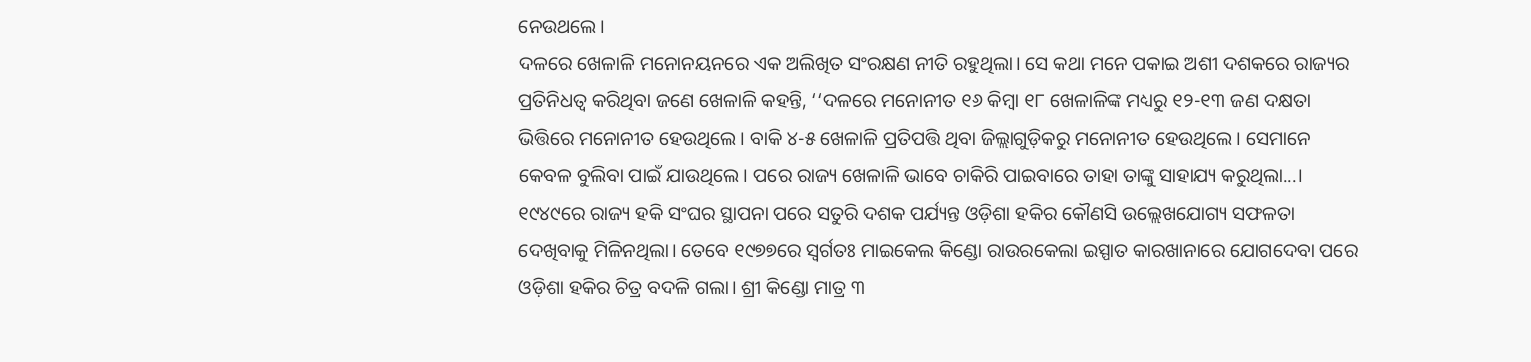ନେଉଥଲେ।
ଦଳରେ ଖେଳାଳି ମନୋନୟନରେ ଏକ ଅଲିଖିତ ସଂରକ୍ଷଣ ନୀତି ରହୁଥିଲା। ସେ କଥା ମନେ ପକାଇ ଅଶୀ ଦଶକରେ ରାଜ୍ୟର ପ୍ରତିନିଧତ୍ବ କରିଥିବା ଜଣେ ଖେଳାଳି କହନ୍ତି, ‘‘ଦଳରେ ମନୋନୀତ ୧୬ କିମ୍ବା ୧୮ ଖେଳାଳିଙ୍କ ମଧ୍ୟରୁ ୧୨-୧୩ ଜଣ ଦକ୍ଷତା ଭିତ୍ତିରେ ମନୋନୀତ ହେଉଥିଲେ। ବାକି ୪-୫ ଖେଳାଳି ପ୍ରତିପତ୍ତି ଥିବା ଜିଲ୍ଲାଗୁଡ଼ିକରୁ ମନୋନୀତ ହେଉଥିଲେ। ସେମାନେ କେବଳ ବୁଲିବା ପାଇଁ ଯାଉଥିଲେ। ପରେ ରାଜ୍ୟ ଖେଳାଳି ଭାବେ ଚାକିରି ପାଇବାରେ ତାହା ତାଙ୍କୁ ସାହାଯ୍ୟ କରୁଥିଲା...। ୧୯୪୯ରେ ରାଜ୍ୟ ହକି ସଂଘର ସ୍ଥାପନା ପରେ ସତୁରି ଦଶକ ପର୍ଯ୍ୟନ୍ତ ଓଡ଼ିଶା ହକିର କୌଣସି ଉଲ୍ଲେଖଯୋଗ୍ୟ ସଫଳତା ଦେଖିବାକୁ ମିଳିନଥିଲା। ତେବେ ୧୯୭୭ରେ ସ୍ୱର୍ଗତଃ ମାଇକେଲ କିଣ୍ଡୋ ରାଉରକେଲା ଇସ୍ପାତ କାରଖାନାରେ ଯୋଗଦେବା ପରେ ଓଡ଼ିଶା ହକିର ଚିତ୍ର ବଦଳି ଗଲା। ଶ୍ରୀ କିଣ୍ଡୋ ମାତ୍ର ୩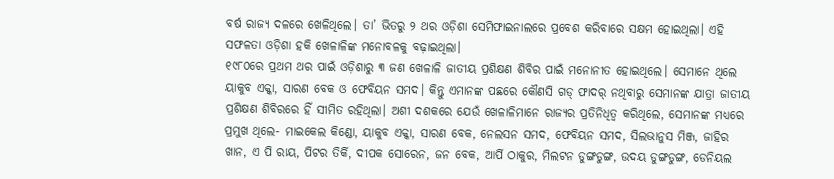ବର୍ଷ ରାଜ୍ୟ ଦଳରେ ଖେଳିଥିଲେ। ତା’ ଭିତରୁ ୨ ଥର ଓଡ଼ିଶା ସେମିଫାଇନାଲରେ ପ୍ରବେଶ କରିବାରେ ସକ୍ଷମ ହୋଇଥିଲା। ଏହି ସଫଳତା ଓଡ଼ିଶା ହକି ଖେଳାଳିଙ୍କ ମନୋବଳକୁ ବଢ଼ାଇଥିଲା।
୧୯୮୦ରେ ପ୍ରଥମ ଥର ପାଇଁ ଓଡ଼ିଶାରୁ ୩ ଜଣ ଖେଳାଳି ଜାତୀୟ ପ୍ରଶିକ୍ଷଣ ଶିବିର ପାଇଁ ମନୋନୀତ ହୋଇଥିଲେ। ସେମାନେ ଥିଲେ ୟାକୁବ ଏକ୍କା, ସାରଣ ବେକ ଓ ଫେବିୟନ ସମଦ। କିନ୍ତୁ ଏମାନଙ୍କ ପଛରେ କୌଣସି ଗଡ୍ ଫାଦର୍ ନଥିବାରୁ ସେମାନଙ୍କ ଯାତ୍ରା ଜାତୀୟ ପ୍ରଶିକ୍ଷଣ ଶିବିରରେ ହିଁ ସୀମିତ ରହିଥିଲା। ଅଶୀ ଦଶକରେ ଯେଉଁ ଖେଳାଳିମାନେ ରାଜ୍ୟର ପ୍ରତିନିଧିତ୍ବ କରିଥିଲେ, ସେମାନଙ୍କ ମଧ୍ୟରେ ପ୍ରମୁଖ ଥିଲେ- ମାଇକେଲ କିଣ୍ଡୋ, ୟାକୁବ ଏକ୍କା, ସାରଣ ବେକ, ନେଲସନ ସମଦ, ଫେବିୟନ ସମଦ, ସିଲଭାନୁସ ମିଞ୍ଜ, ଜାହିର ଖାନ, ଏ ପି ରାୟ, ପିଟର ତିର୍କି, ଦୀପକ ସୋରେନ, ଜନ ବେକ, ଆର୍ପି ଠାକୁର, ମିଲଟନ ଡୁଙ୍ଗଡୁଙ୍ଗ, ଉଦୟ ଡୁଙ୍ଗଡୁଙ୍ଗ, ଡେନିୟଲ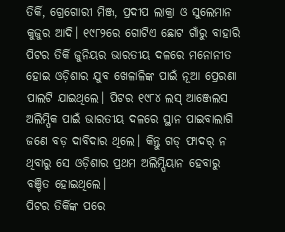ତିର୍କି, ଗ୍ରେଗୋରୀ ମିଞ୍ଜ, ପ୍ରଦୀପ ଲାକ୍ରା ଓ ସୁଲେମାନ କୁଜୁର ଆଦି। ୧୯୮୨ରେ ଗୋଟିଏ ଛୋଟ ଗାଁରୁ ବାହାରି ପିଟର ତିର୍କି ଜୁନିୟର ଭାରତୀୟ ଦଳରେ ମନୋନୀତ ହୋଇ ଓଡ଼ିଶାର ଯୁବ ଖେଳାଳିଙ୍କ ପାଇଁ ନୂଆ ପ୍ରେରଣା ପାଲଟି ଯାଇଥିଲେ। ପିଟର ୧୯୮୪ ଲସ୍ ଆଞ୍ଜେଲସ ଅଲିମ୍ପିକ ପାଇଁ ଭାରତୀୟ ଦଳରେ ସ୍ଥାନ ପାଇବାଲାଗି ଜଣେ ବଡ଼ ଦାବିଦାର ଥିଲେ। କିନ୍ତୁ ଗଡ୍ ଫାଦର୍ ନ ଥିବାରୁ ସେ ଓଡ଼ିଶାର ପ୍ରଥମ ଅଲିମ୍ପିୟାନ ହେବାରୁ ବଞ୍ଚିତ ହୋଇଥିଲେ।
ପିଟର ତିର୍କିଙ୍କ ପରେ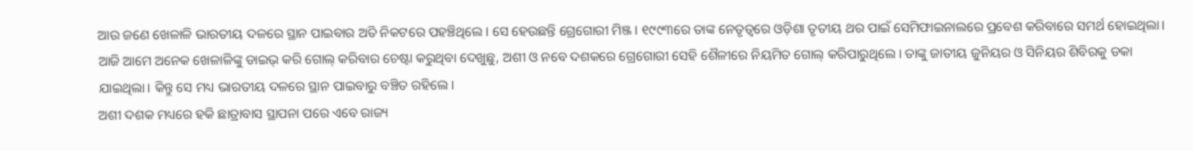ଆଉ ଜଣେ ଖେଳାଳି ଭାରତୀୟ ଦଳରେ ସ୍ଥାନ ପାଇବାର ଅତି ନିକଟରେ ପହଞ୍ଚିଥିଲେ। ସେ ହେଉଛନ୍ତି ଗ୍ରେଗୋରୀ ମିଞ୍ଜ। ୧୯୯୩ରେ ତାଙ୍କ ନେତୃତ୍ୱରେ ଓଡ଼ିଶା ତୃତୀୟ ଥର ପାଇଁ ସେମିଫାଇନାଲରେ ପ୍ରବେଶ କରିବାରେ ସମର୍ଥ ହୋଇଥିଲା। ଆଜି ଆମେ ଅନେକ ଖେଳାଳିଙ୍କୁ ଡାଇଭ୍ କରି ଗୋଲ୍ କରିବାର ଚେଷ୍ଟା କରୁଥିବା ଦେଖୁଛୁ, ଅଶୀ ଓ ନବେ ଦଶକରେ ଗ୍ରେଗୋରୀ ସେହି ଶୈଳୀରେ ନିୟମିତ ଗୋଲ୍ କରିପାରୁଥିଲେ। ତାଙ୍କୁ ଜାତୀୟ ଜୁନିୟର ଓ ସିନିୟର ଶିବିରକୁ ଡକା ଯାଇଥିଲା। କିନ୍ତୁ ସେ ମଧ୍ୟ ଭାରତୀୟ ଦଳରେ ସ୍ଥାନ ପାଇବାରୁ ବଞ୍ଚିତ ରହିଲେ।
ଅଶୀ ଦଶକ ମଧ୍ୟରେ ହକି ଛାତ୍ରାବାସ ସ୍ଥାପନା ପରେ ଏବେ ରାଜ୍ୟ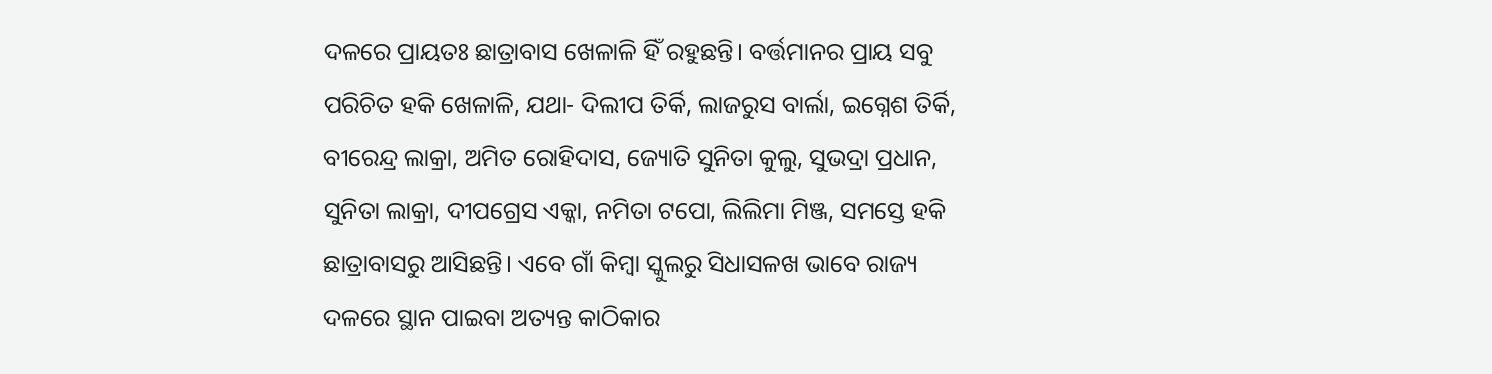ଦଳରେ ପ୍ରାୟତଃ ଛାତ୍ରାବାସ ଖେଳାଳି ହିଁ ରହୁଛନ୍ତି। ବର୍ତ୍ତମାନର ପ୍ରାୟ ସବୁ ପରିଚିତ ହକି ଖେଳାଳି, ଯଥା- ଦିଲୀପ ତିର୍କି, ଲାଜରୁସ ବାର୍ଲା, ଇଗ୍ନେଶ ତିର୍କି, ବୀରେନ୍ଦ୍ର ଲାକ୍ରା, ଅମିତ ରୋହିଦାସ, ଜ୍ୟୋତି ସୁନିତା କୁଲୁ, ସୁଭଦ୍ରା ପ୍ରଧାନ, ସୁନିତା ଲାକ୍ରା, ଦୀପଗ୍ରେସ ଏକ୍କା, ନମିତା ଟପୋ, ଲିଲିମା ମିଞ୍ଜ, ସମସ୍ତେ ହକି ଛାତ୍ରାବାସରୁ ଆସିଛନ୍ତି। ଏବେ ଗାଁ କିମ୍ବା ସ୍କୁଲରୁ ସିଧାସଳଖ ଭାବେ ରାଜ୍ୟ ଦଳରେ ସ୍ଥାନ ପାଇବା ଅତ୍ୟନ୍ତ କାଠିକାର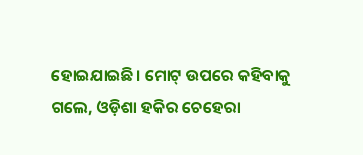ହୋଇଯାଇଛି। ମୋଟ୍ ଉପରେ କହିବାକୁ ଗଲେ, ଓଡ଼ିଶା ହକିର ଚେହେରା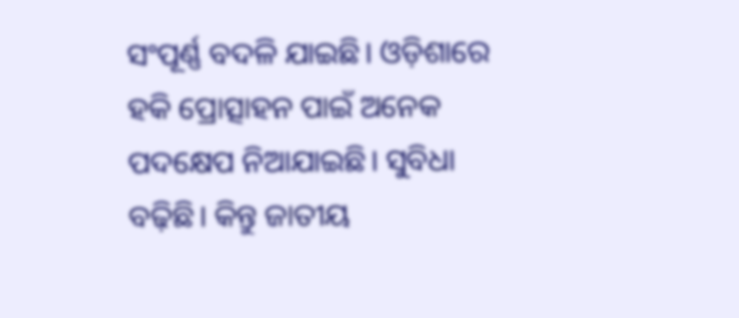ସଂପୂର୍ଣ୍ଣ ବଦଳି ଯାଇଛି। ଓଡ଼ିଶାରେ ହକି ପ୍ରୋତ୍ସାହନ ପାଇଁ ଅନେକ ପଦକ୍ଷେପ ନିଆଯାଇଛି। ସୁବିଧା ବଢ଼ିଛି। କିନ୍ତୁ ଜାତୀୟ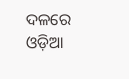ଦଳରେ ଓଡ଼ିଆ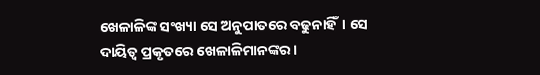ଖେଳାଳିଙ୍କ ସଂଖ୍ୟା ସେ ଅନୁପାତରେ ବଢୁନାହିଁ। ସେ ଦାୟିତ୍ବ ପ୍ରକୃତରେ ଖେଳାଳିମାନଙ୍କର।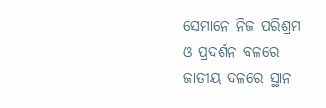ସେମାନେ ନିଜ ପରିଶ୍ରମ ଓ ପ୍ରଦର୍ଶନ ବଳରେ ଜାତୀୟ ଦଳରେ ସ୍ଥାନ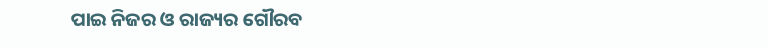ପାଇ ନିଜର ଓ ରାଜ୍ୟର ଗୌରବ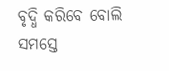ବୃଦ୍ଧି କରିବେ ବୋଲି ସମସ୍ତେ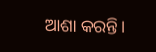ଆଶା କରନ୍ତି।